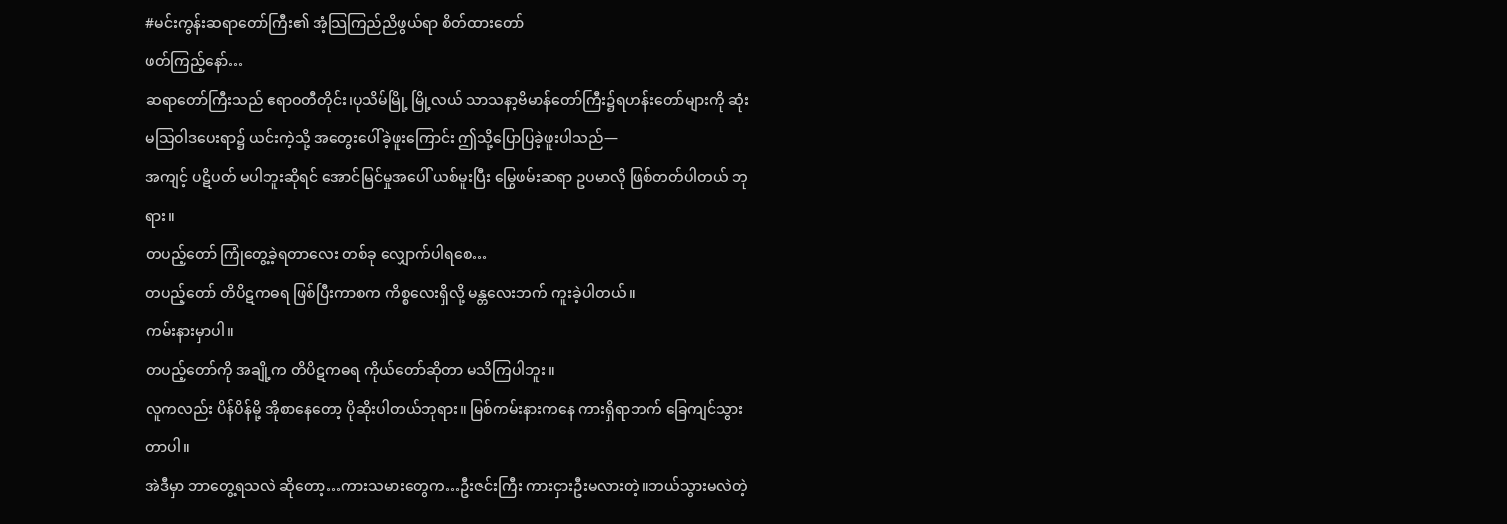#မင်းကွန်းဆရာတော်ကြီး၏ အံ့သြကြည်ညိဖွယ်ရာ စိတ်ထားတော်
ဖတ်ကြည့်နော်…
ဆရာတော်ကြီးသည် ဧရာဝတီတိုင်း၊ပုသိမ်မြို့ မြို့လယ် သာသနာ့ဗိမာန်တော်ကြီး၌ရဟန်းတော်များကို ဆုံးမသြဝါဒပေးရာ၌ ယင်းကဲ့သို့ အတွေးပေါ်ခဲ့ဖူးကြောင်း ဤသို့ပြောပြခဲ့ဖူးပါသည်—
အကျင့် ပဋိပတ် မပါဘူးဆိုရင် အောင်မြင်မှုအပေါ် ယစ်မူးပြီး မြွေဖမ်းဆရာ ဥပမာလို ဖြစ်တတ်ပါတယ် ဘုရား။
တပည့်တော် ကြုံတွေ့ခဲ့ရတာလေး တစ်ခု လျှောက်ပါရစေ…
တပည့်တော် တိပိဋကဓရ ဖြစ်ပြီးကာစက ကိစ္စလေးရှိလို့ မန္တလေးဘက် ကူးခဲ့ပါတယ်။
ကမ်းနားမှာပါ။
တပည့်တော်ကို အချို့က တိပိဋကဓရ ကိုယ်တော်ဆိုတာ မသိကြပါဘူး။
လူကလည်း ပိန်ပိန်မို့ အိုစာနေတော့ ပိုဆိုးပါတယ်ဘုရား။ မြစ်ကမ်းနားကနေ ကားရှိရာဘက် ခြေကျင်သွားတာပါ။
အဲဒီမှာ ဘာတွေ့ရသလဲ ဆိုတော့…ကားသမားတွေက…ဦးဇင်းကြီး ကားငှားဦးမလားတဲ့။ဘယ်သွားမလဲတဲ့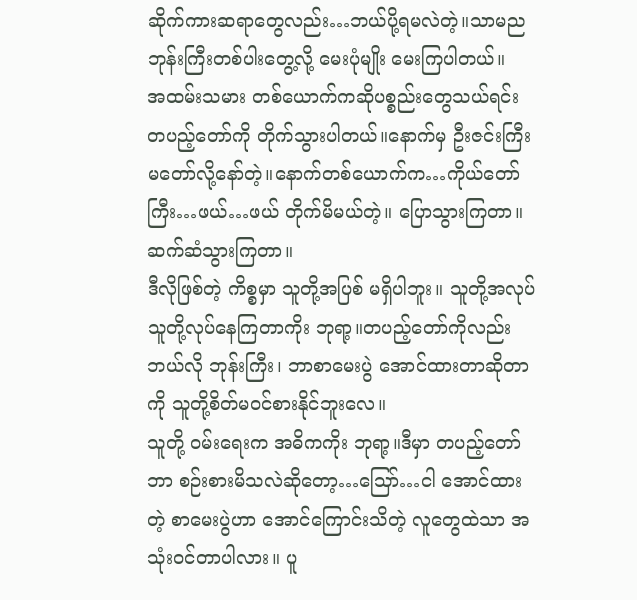ဆိုက်ကားဆရာတွေလည်း…ဘယ်ပို့ရမလဲတဲ့။သာမည ဘုန်းကြီးတစ်ပါးတွေ့လို့ မေးပုံမျိုး မေးကြပါတယ်။
အထမ်းသမား တစ်ယောက်ကဆိုပစ္စည်းတွေသယ်ရင်း တပည့်တော်ကို တိုက်သွားပါတယ်။နောက်မှ ဦးဇင်းကြီး မတော်လို့နော်တဲ့။နောက်တစ်ယောက်က…ကိုယ်တော်ကြီး…ဖယ်…ဖယ် တိုက်မိမယ်တဲ့။ ပြောသွားကြတာ။ ဆက်ဆံသွားကြတာ။
ဒီလိုဖြစ်တဲ့ ကိစ္စမှာ သူတို့အပြစ် မရှိပါဘူး။ သူတို့အလုပ် သူတို့လုပ်နေကြတာကိုး ဘုရာ့။တပည့်တော်ကိုလည်း ဘယ်လို ဘုန်းကြီး၊ ဘာစာမေးပွဲ အောင်ထားတာဆိုတာကို သူတို့စိတ်မဝင်စားနိုင်ဘူးလေ။
သူတို့ ဝမ်းရေးက အဓိကကိုး ဘုရာ့။ဒီမှာ တပည့်တော် ဘာ စဉ်းစားမိသလဲဆိုတော့…သြော်…ငါ အောင်ထားတဲ့ စာမေးပွဲဟာ အောင်ကြောင်းသိတဲ့ လူတွေထဲသာ အသုံးဝင်တာပါလား။ ပူ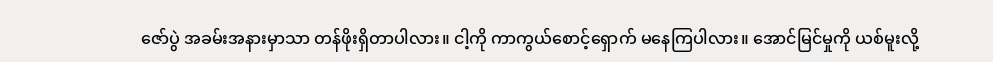ဇော်ပွဲ အခမ်းအနားမှာသာ တန်ဖိုးရှိတာပါလား။ ငါ့ကို ကာကွယ်စောင့်ရှောက် မနေကြပါလား။ အောင်မြင်မှုကို ယစ်မူးလို့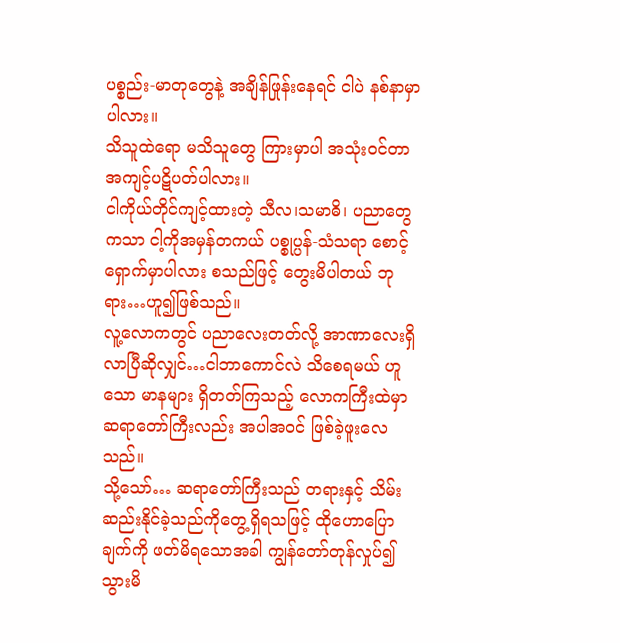ပစ္စည်း-မာတုတွေနဲ့ အချိန်ဖြုန်းနေရင် ငါပဲ နစ်နာမှာပါလား။
သိသူထဲရော မသိသူတွေ ကြားမှာပါ အသုံးဝင်တာ အကျင့်ပဋိပတ်ပါလား။
ငါကိုယ်တိုင်ကျင့်ထားတဲ့ သီလ၊သမာဓိ၊ ပညာတွေကသာ ငါ့ကိုအမှန်တကယ် ပစ္စုပ္ပန်-သံသရာ စောင့်ရှောက်မှာပါလား စသည်ဖြင့် တွေးမိပါတယ် ဘုရား…ဟူ၍ဖြစ်သည်။
လူ့လောကတွင် ပညာလေးတတ်လို့ အာဏာလေးရှိလာပြီဆိုလျှင်…ငါဘာကောင်လဲ သိစေရမယ် ဟူသော မာနများ ရှိတတ်ကြသည့် လောကကြီးထဲမှာဆရာတော်ကြီးလည်း အပါအဝင် ဖြစ်ခဲ့ဖူးလေသည်။
သို့သော်… ဆရာတော်ကြီးသည် တရားနှင့် သိမ်းဆည်းနိုင်ခဲ့သည်ကိုတွေ့ရှိရသဖြင့် ထိုဟောပြောချက်ကို ဖတ်မိရသောအခါ ကျွန်တော်တုန်လှုပ်၍ သွားမိ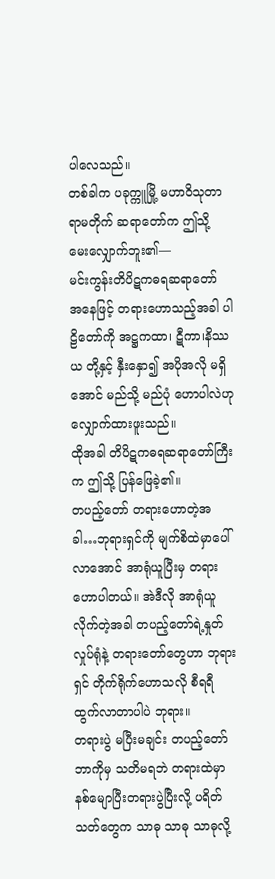ပါလေသည်။
တစ်ခါက ပခုက္ကူမြို့ မဟာဝိသုတာရာမတိုက် ဆရာတော်က ဤသို့ မေးလျှောက်ဘူး၏—
မင်းကွန်းတိပိဋကဓရဆရာတော် အနေဖြင့် တရားဟောသည့်အခါ ပါဠိတော်ကို အဋ္ဌကထာ၊ ဋီကာ၊နိဿယ တို့နှင့် နှီးနှော၍ အပိုအလို မရှိအောင် မည်သို့ မည်ပုံ ဟောပါလဲဟု လျှောက်ထားဖူးသည်။
ထိုအခါ တိပိဋကဓရဆရာတော်ကြီးက ဤသို့ ပြန်ဖြေခဲ့၏။
တပည့်တော် တရားဟောတဲ့အခါ…ဘုရားရှင်ကို မျက်စိထဲမှာပေါ်လာအောင် အာရုံယူပြီးမှ တရားဟောပါတယ်။ အဲဒီလို အာရုံယူလိုက်တဲ့အခါ တပည့်တော်ရဲ့နှုတ်လှုပ်ရုံနဲ့ တရားတော်တွေဟာ ဘုရားရှင် တိုက်ရိုက်ဟောသလို စီရရီထွက်လာတာပါပဲ ဘုရား။
တရားပွဲ မပြီးမချင်း တပည့်တော် ဘာကိုမှ သတိမရဘဲ တရားထဲမှာ နစ်မျောပြီးတရားပွဲပြီးလို့ ပရိတ်သတ်တွေက သာဓု သာဓု သာဓုလို့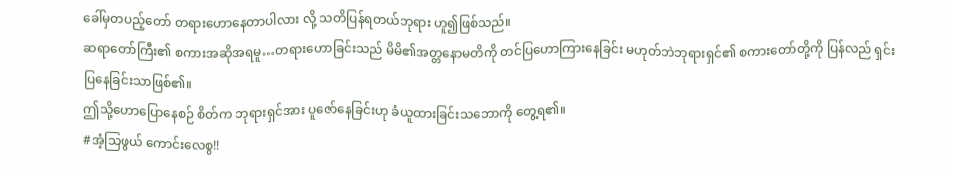ခေါ်မှတပည့်တော် တရားဟောနေတာပါလား လို့ သတိပြန်ရတယ်ဘုရား ဟူ၍ဖြစ်သည်။
ဆရာတော်ကြီး၏ စကားအဆိုအရမူ…တရားဟောခြင်းသည် မိမိ၏အတ္တနောမတိကို တင်ပြဟောကြားနေခြင်း မဟုတ်ဘဲဘုရားရှင်၏ စကားတော်တို့ကို ပြန်လည် ရှင်းပြနေခြင်းသာဖြစ်၏။
ဤသို့ဟောပြောနေစဉ် စိတ်က ဘုရားရှင်အား ပူဇော်နေခြင်းဟု ခံယူထားခြင်းသဘောကို တွေ့ရ၏။
#အံ့သြဖွယ် ကောင်းလေစွ!!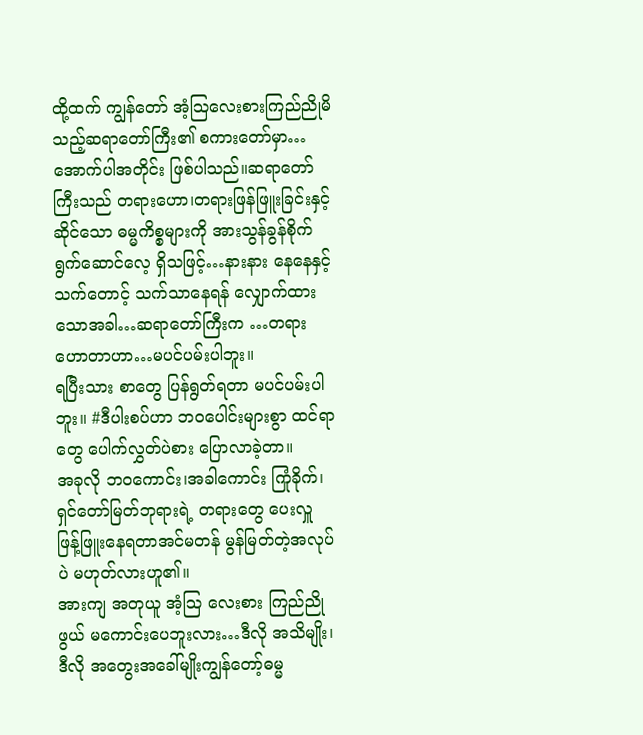ထို့ထက် ကျွန်တော် အံ့သြလေးစားကြည်ညိုမိသည့်ဆရာတော်ကြီး၏ စကားတော်မှာ…အောက်ပါအတိုင်း ဖြစ်ပါသည်။ဆရာတော်ကြီးသည် တရားဟော၊တရားဖြန်ဖြူးခြင်းနှင့်ဆိုင်သော ဓမ္မကိစ္စများကို အားသွန်ခွန်စိုက် ရွက်ဆောင်လေ့ ရှိသဖြင့်…နားနား နေနေနှင့် သက်တောင့် သက်သာနေရန် လျှောက်ထားသောအခါ…ဆရာတော်ကြီးက …တရားဟောတာဟာ…မပင်ပမ်းပါဘူး။
ရပြီးသား စာတွေ ပြန်ရွတ်ရတာ မပင်ပမ်းပါဘူး။ #ဒီပါးစပ်ဟာ ဘဝပေါင်းများစွာ ထင်ရာတွေ ပေါက်လွှတ်ပဲစား ပြောလာခဲ့တာ။
အခုလို ဘဝကောင်း၊အခါကောင်း ကြုံခိုက်၊ ရှင်တော်မြတ်ဘုရားရဲ့ တရားတွေ ပေးလှူ ဖြန့်ဖြူးနေရတာအင်မတန် မွန်မြတ်တဲ့အလုပ်ပဲ မဟုတ်လားဟူ၏။
အားကျ အတုယူ အံ့သြ လေးစား ကြည်ညိုဖွယ် မကောင်းပေဘူးလား…ဒီလို အသိမျိုး၊ဒီလို အတွေးအခေါ်မျိုးကျွန်တော့်ဓမ္မ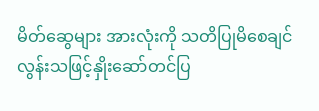မိတ်ဆွေများ အားလုံးကို သတိပြုမိစေချင်လွန်းသဖြင့်နှိုးဆော်တင်ပြ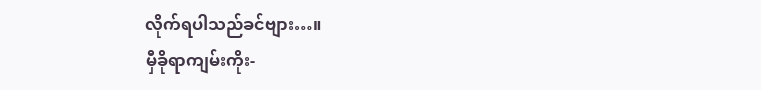လိုက်ရပါသည်ခင်ဗျား…။
မှီခိုရာကျမ်းကိုး-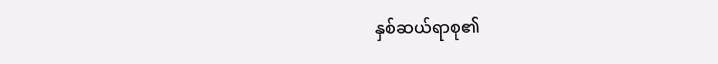နှစ်ဆယ်ရာစု၏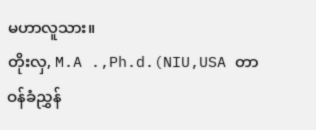မဟာလူသား။
တိုးလှ, M.A .,Ph.d.(NIU,USA တာဝန်ခံညွှန်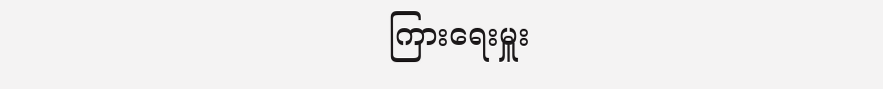ကြားရေးမှူး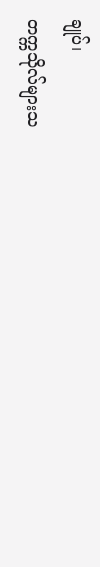ချုပ်၊
တက္ကသိုလ်များသ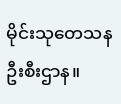မိုင်းသုတေသနဦးစီးဌာန။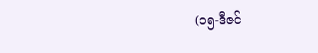(၁၅-ဒီဇင်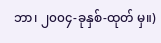ဘာ၊ ၂၀၀၄-ခုနှစ်-ထုတ် မှ။)